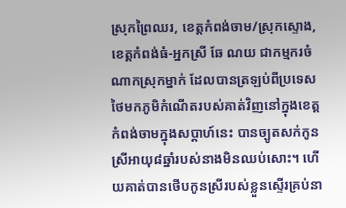ស្រុកព្រៃឈរ, ខេត្តកំពង់ចាម/ស្រុកស្ទោង, ខេត្តកំពង់ធំ-អ្នកស្រី ឆែ ណយ ជាកម្មករចំណាកស្រុកម្នាក់ ដែលបានត្រឡប់ពីប្រទេសថៃមកភូមិកំណើតរបស់គាត់វិញនៅក្នុងខេត្តកំពង់ចាមក្នុងសប្ដាហ៍នេះ បានច្បូតសក់កូនស្រីអាយុ៨ឆ្នាំរបស់នាងមិនឈប់សោះ។ ហើយគាត់បានថើបកូនស្រីរបស់ខ្លួនស្ទើរគ្រប់នា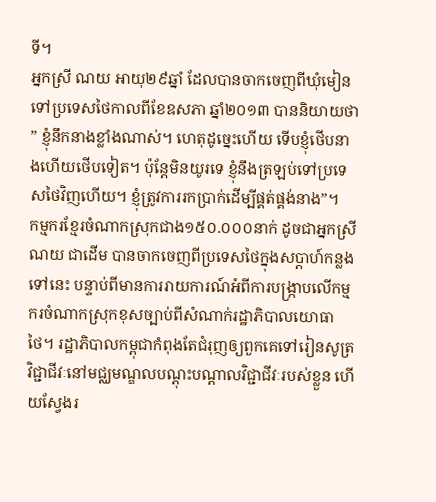ទី។
អ្នកស្រី ណយ អាយុ២៩ឆ្នាំ ដែលបានចាកចេញពីឃុំមៀន ទៅប្រទេសថៃកាលពីខែឧសភា ឆ្នាំ២០១៣ បាននិយាយថា ” ខ្ញុំនឹកនាងខ្លាំងណាស់។ ហេតុដូច្នេះហើយ ទើបខ្ញុំថើបនាងហើយថើបទៀត។ ប៉ុន្តែមិនយូរទេ ខ្ញុំនឹងត្រឡប់ទៅប្រទេសថៃវិញហើយ។ ខ្ញុំត្រូវការរកប្រាក់ដើម្បីផ្គត់ផ្គង់នាង”។
កម្មករខ្មែរចំណាកស្រុកជាង១៥០.០០០នាក់ ដូចជាអ្នកស្រី ណយ ជាដើម បានចាកចេញពីប្រទេសថៃក្នុងសប្ដាហ៍កន្លងទៅនេះ បន្ទាប់ពីមានការរាយការណ៍អំពីការបង្ក្រាបលើកម្មករចំណាកស្រុកខុសច្បាប់ពីសំណាក់រដ្ឋាភិបាលយោធាថៃ។ រដ្ឋាភិបាលកម្ពុជាកំពុងតែជំរុញឲ្យពួកគេទៅរៀនសូត្រវិជ្ជាជីវៈនៅមជ្ឈមណ្ឌលបណ្ដុះបណ្ដាលវិជ្ជាជីវៈរបស់ខ្លួន ហើយស្វែងរ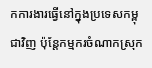កការងារធ្វើនៅក្នុងប្រទេសកម្ពុជាវិញ ប៉ុន្តែកម្មករចំណាកស្រុក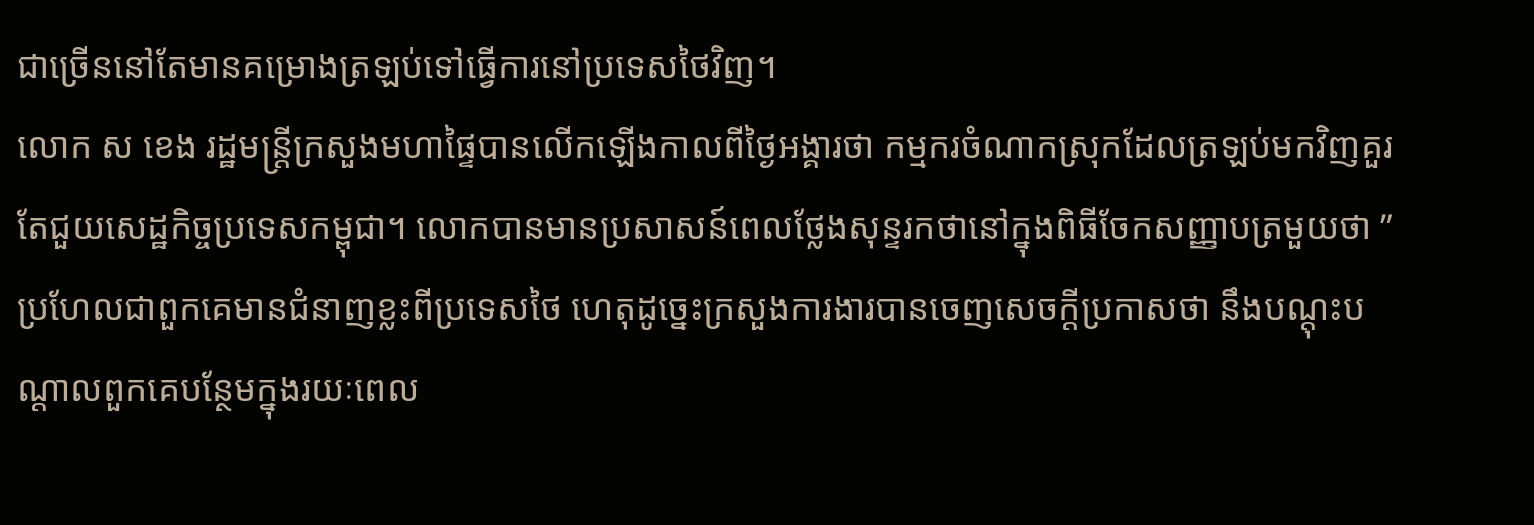ជាច្រើននៅតែមានគម្រោងត្រឡប់ទៅធ្វើការនៅប្រទេសថៃវិញ។
លោក ស ខេង រដ្ឋមន្ត្រីក្រសួងមហាផ្ទៃបានលើកឡើងកាលពីថ្ងៃអង្គារថា កម្មករចំណាកស្រុកដែលត្រឡប់មកវិញគួរតែជួយសេដ្ឋកិច្ចប្រទេសកម្ពុជា។ លោកបានមានប្រសាសន៍ពេលថ្លែងសុន្ទរកថានៅក្នុងពិធីចែកសញ្ញាបត្រមួយថា ” ប្រហែលជាពួកគេមានជំនាញខ្លះពីប្រទេសថៃ ហេតុដូច្នេះក្រសួងការងារបានចេញសេចក្ដីប្រកាសថា នឹងបណ្ដុះបណ្ដាលពួកគេបន្ថែមក្នុងរយៈពេល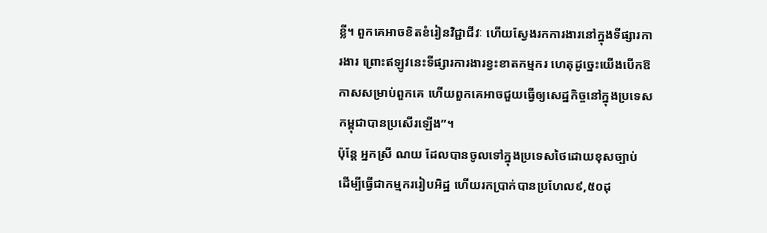ខ្លី។ ពួកគេអាចខិតខំរៀនវិជ្ជាជីវៈ ហើយស្វែងរកការងារនៅក្នុងទីផ្សារការងារ ព្រោះឥឡូវនេះទីផ្សារការងារខ្វះខាតកម្មករ ហេតុដូច្នេះយើងបើកឱកាសសម្រាប់ពួកគេ ហើយពួកគេអាចជួយធ្វើឲ្យសេដ្ឋកិច្ចនៅក្នុងប្រទេសកម្ពុជាបានប្រសើរឡើង”។
ប៉ុន្តែ អ្នកស្រី ណយ ដែលបានចូលទៅក្នុងប្រទេសថៃដោយខុសច្បាប់ ដើម្បីធ្វើជាកម្មកររៀបអិដ្ឋ ហើយរកប្រាក់បានប្រហែល៩,៥០ដុ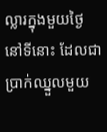ល្លារក្នុងមួយថ្ងៃនៅទីនោះ ដែលជាប្រាក់ឈ្នួលមួយ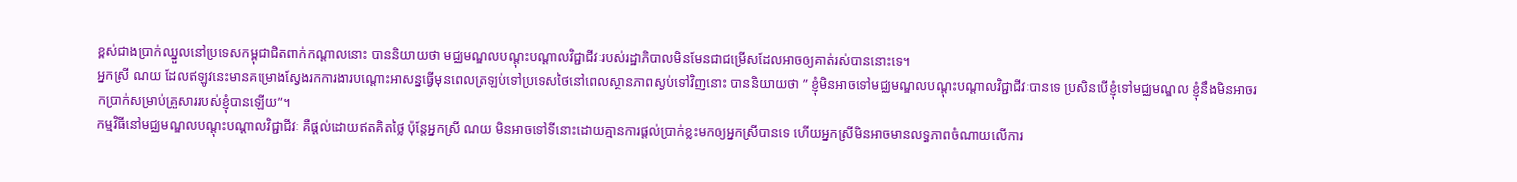ខ្ពស់ជាងប្រាក់ឈ្នួលនៅប្រទេសកម្ពុជាជិតពាក់កណ្ដាលនោះ បាននិយាយថា មជ្ឈមណ្ឌលបណ្ដុះបណ្ដាលវិជ្ជាជីវៈរបស់រដ្ឋាភិបាលមិនមែនជាជម្រើសដែលអាចឲ្យគាត់រស់បាននោះទេ។
អ្នកស្រី ណយ ដែលឥឡូវនេះមានគម្រោងស្វែងរកការងារបណ្តោះអាសន្នធ្វើមុនពេលត្រឡប់ទៅប្រទេសថៃនៅពេលស្ថានភាពស្ងប់ទៅវិញនោះ បាននិយាយថា ” ខ្ញុំមិនអាចទៅមជ្ឈមណ្ឌលបណ្ដុះបណ្ដាលវិជ្ជាជីវៈបានទេ ប្រសិនបើខ្ញុំទៅមជ្ឈមណ្ឌល ខ្ញុំនឹងមិនអាចរកប្រាក់សម្រាប់គ្រួសាររបស់ខ្ញុំបានឡើយ”។
កម្មវិធីនៅមជ្ឈមណ្ឌលបណ្ដុះបណ្ដាលវិជ្ជាជីវៈ គឺផ្ដល់ដោយឥតគិតថ្លៃ ប៉ុន្តែអ្នកស្រី ណយ មិនអាចទៅទីនោះដោយគ្មានការផ្ដល់ប្រាក់ខ្លះមកឲ្យអ្នកស្រីបានទេ ហើយអ្នកស្រីមិនអាចមានលទ្ធភាពចំណាយលើការ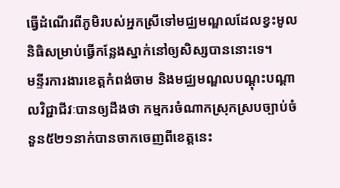ធ្វើដំណើរពីភូមិរបស់អ្នកស្រីទៅមជ្ឈមណ្ឌលដែលខ្វះមូលនិធិសម្រាប់ធ្វើកន្លែងស្នាក់នៅឲ្យសិស្សបាននោះទេ។
មន្ទីរការងារខេត្តកំពង់ចាម និងមជ្ឈមណ្ឌលបណ្ដុះបណ្ដាលវិជ្ជាជីវៈបានឲ្យដឹងថា កម្មករចំណាកស្រុកស្របច្បាប់ចំនួន៥២១នាក់បានចាកចេញពីខេត្តនេះ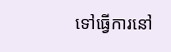ទៅធ្វើការនៅ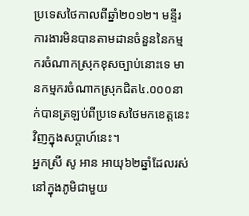ប្រទេសថៃកាលពីឆ្នាំ២០១២។ មន្ទីរការងារមិនបានតាមដានចំនួននៃកម្មករចំណាកស្រុកខុសច្បាប់នោះទេ មានកម្មករចំណាកស្រុកជិត៤.០០០នាក់បានត្រឡប់ពីប្រទេសថៃមកខេត្តនេះវិញក្នុងសប្ដាហ៍នេះ។
អ្នកស្រី សូ អាន អាយុ៦២ឆ្នាំដែលរស់នៅក្នុងភូមិជាមួយ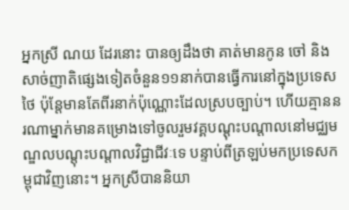អ្នកស្រី ណយ ដែរនោះ បានឲ្យដឹងថា គាត់មានកូន ចៅ និងសាច់ញាតិផ្សេងទៀតចំនួន១១នាក់បានធ្វើការនៅក្នុងប្រទេសថៃ ប៉ុន្តែមានតែពីរនាក់ប៉ុណ្ណោះដែលស្របច្បាប់។ ហើយគ្មាននរណាម្នាក់មានគម្រោងទៅចូលរួមវគ្គបណ្ដុះបណ្ដាលនៅមជ្ឈមណ្ឌលបណ្ដុះបណ្ដាលវិជ្ជាជីវៈទេ បន្ទាប់ពីត្រឡប់មកប្រទេសកម្ពុជាវិញនោះ។ អ្នកស្រីបាននិយា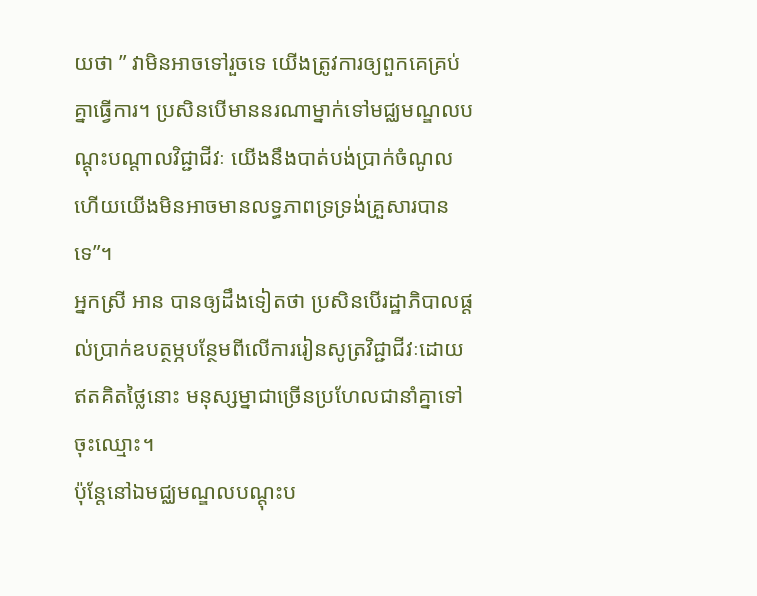យថា ” វាមិនអាចទៅរួចទេ យើងត្រូវការឲ្យពួកគេគ្រប់គ្នាធ្វើការ។ ប្រសិនបើមាននរណាម្នាក់ទៅមជ្ឈមណ្ឌលបណ្ដុះបណ្ដាលវិជ្ជាជីវៈ យើងនឹងបាត់បង់ប្រាក់ចំណូល ហើយយើងមិនអាចមានលទ្ធភាពទ្រទ្រង់គ្រួសារបានទេ”។
អ្នកស្រី អាន បានឲ្យដឹងទៀតថា ប្រសិនបើរដ្ឋាភិបាលផ្ដល់ប្រាក់ឧបត្ថម្ភបន្ថែមពីលើការរៀនសូត្រវិជ្ជាជីវៈដោយឥតគិតថ្លៃនោះ មនុស្សម្នាជាច្រើនប្រហែលជានាំគ្នាទៅចុះឈ្មោះ។
ប៉ុន្តែនៅឯមជ្ឈមណ្ឌលបណ្ដុះប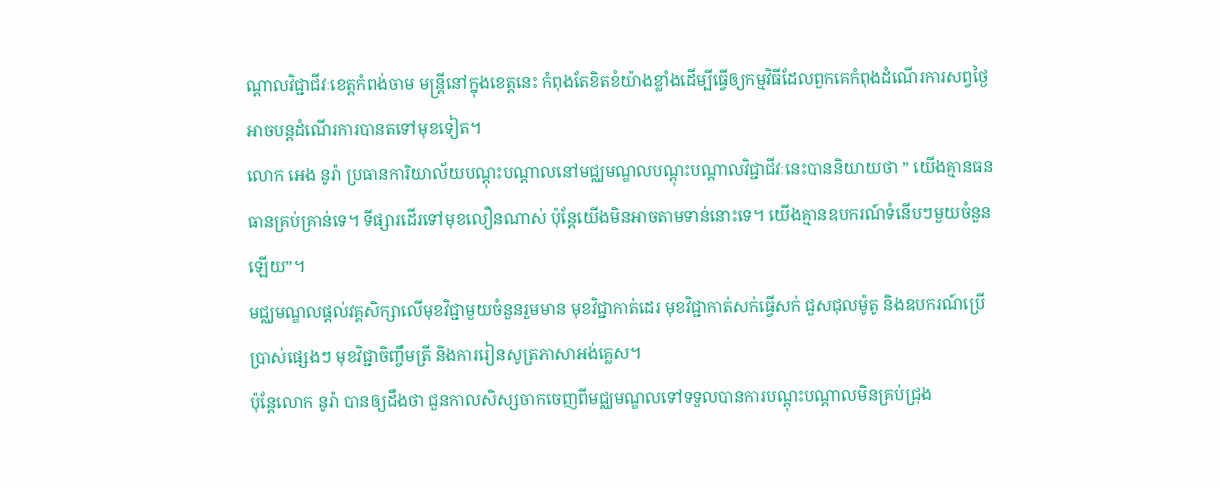ណ្ដាលវិជ្ជាជីវៈខេត្តកំពង់ចាម មន្ត្រីនៅក្នុងខេត្តនេះ កំពុងតែខិតខំយ៉ាងខ្លាំងដើម្បីធ្វើឲ្យកម្មវិធីដែលពួកគេកំពុងដំណើរការសព្វថ្ងៃអាចបន្តដំណើរការបានតទៅមុខទៀត។
លោក អេង នូរ៉ា ប្រធានការិយាល័យបណ្ដុះបណ្ដាលនៅមជ្ឈមណ្ឌលបណ្ដុះបណ្ដាលវិជ្ជាជីវៈនេះបាននិយាយថា ” យើងគ្មានធនធានគ្រប់គ្រាន់ទេ។ ទីផ្សារដើរទៅមុខលឿនណាស់ ប៉ុន្តែយើងមិនអាចតាមទាន់នោះទេ។ យើងគ្មានឧបករណ៍ទំនើបៗមួយចំនួនឡើយ”។
មជ្ឈមណ្ឌលផ្ដល់វគ្គសិក្សាលើមុខវិជ្ជាមួយចំនួនរួមមាន មុខវិជ្ជាកាត់ដេរ មុខវិជ្ជាកាត់សក់ធ្វើសក់ ជួសជុលម៉ូតូ និងឧបករណ៍ប្រើប្រាស់ផ្សេងៗ មុខវិជ្ជាចិញ្ចឹមត្រី និងការរៀនសូត្រភាសាអង់គ្លេស។
ប៉ុន្តែលោក នូរ៉ា បានឲ្យដឹងថា ជួនកាលសិស្សចាកចេញពីមជ្ឈមណ្ឌលទៅទទួលបានការបណ្ដុះបណ្ដាលមិនគ្រប់ជ្រុង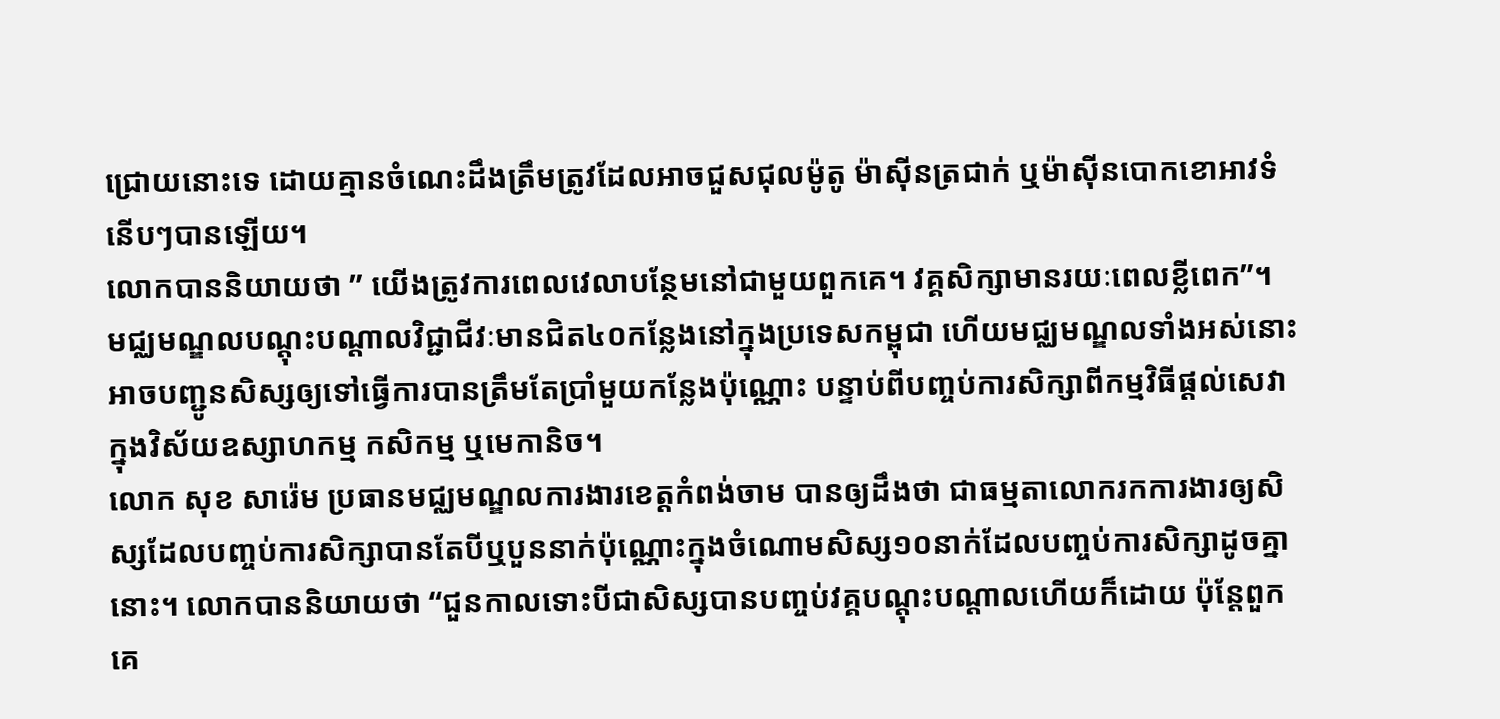ជ្រោយនោះទេ ដោយគ្មានចំណេះដឹងត្រឹមត្រូវដែលអាចជួសជុលម៉ូតូ ម៉ាស៊ីនត្រជាក់ ឬម៉ាស៊ីនបោកខោអាវទំនើបៗបានឡើយ។
លោកបាននិយាយថា ” យើងត្រូវការពេលវេលាបន្ថែមនៅជាមួយពួកគេ។ វគ្គសិក្សាមានរយៈពេលខ្លីពេក”។
មជ្ឈមណ្ឌលបណ្ដុះបណ្ដាលវិជ្ជាជីវៈមានជិត៤០កន្លែងនៅក្នុងប្រទេសកម្ពុជា ហើយមជ្ឈមណ្ឌលទាំងអស់នោះអាចបញ្ជូនសិស្សឲ្យទៅធ្វើការបានត្រឹមតែប្រាំមួយកន្លែងប៉ុណ្ណោះ បន្ទាប់ពីបញ្ចប់ការសិក្សាពីកម្មវិធីផ្ដល់សេវាក្នុងវិស័យឧស្សាហកម្ម កសិកម្ម ឬមេកានិច។
លោក សុខ សារ៉េម ប្រធានមជ្ឈមណ្ឌលការងារខេត្តកំពង់ចាម បានឲ្យដឹងថា ជាធម្មតាលោករកការងារឲ្យសិស្សដែលបញ្ចប់ការសិក្សាបានតែបីឬបួននាក់ប៉ុណ្ណោះក្នុងចំណោមសិស្ស១០នាក់ដែលបញ្ចប់ការសិក្សាដូចគ្នានោះ។ លោកបាននិយាយថា “ជួនកាលទោះបីជាសិស្សបានបញ្ចប់វគ្គបណ្ដុះបណ្ដាលហើយក៏ដោយ ប៉ុន្តែពួកគេ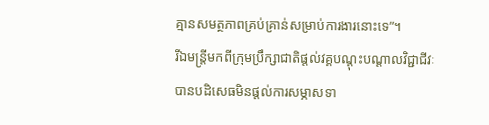គ្មានសមត្ថភាពគ្រប់គ្រាន់សម្រាប់ការងារនោះទេ”។
រីឯមន្ត្រីមកពីក្រុមប្រឹក្សាជាតិផ្ដល់វគ្គបណ្ដុះបណ្ដាលវិជ្ជាជីវៈបានបដិសេធមិនផ្ដល់ការសម្ភាសទា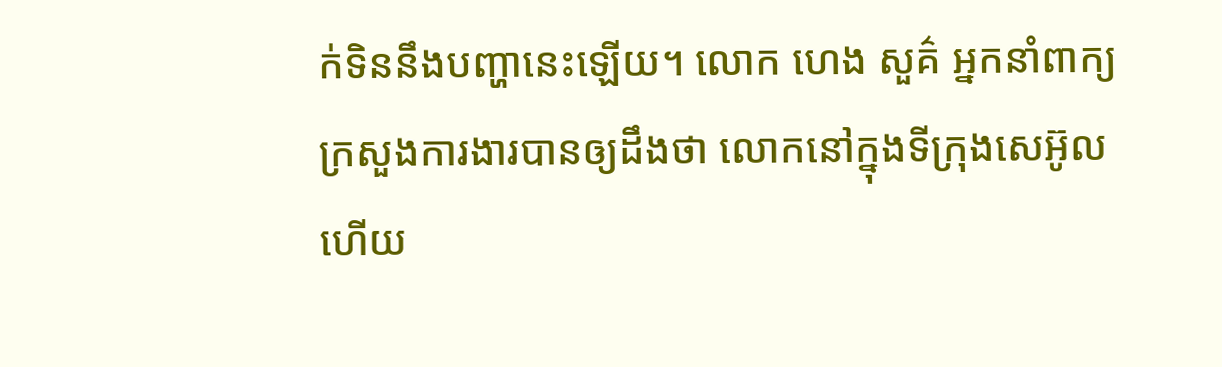ក់ទិននឹងបញ្ហានេះឡើយ។ លោក ហេង សួគ៌ អ្នកនាំពាក្យក្រសួងការងារបានឲ្យដឹងថា លោកនៅក្នុងទីក្រុងសេអ៊ូល ហើយ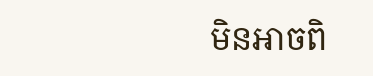មិនអាចពិ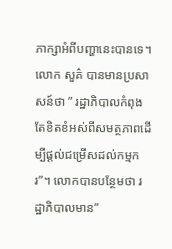ភាក្សាអំពីបញ្ហានេះបានទេ។
លោក សួគ៌ បានមានប្រសាសន៍ថា ” រដ្ឋាភិបាលកំពុងតែខិតខំអស់ពីសមត្ថភាពដើម្បីផ្ដល់ជម្រើសដល់កម្មករ”។ លោកបានបន្ថែមថា រដ្ឋាភិបាលមាន”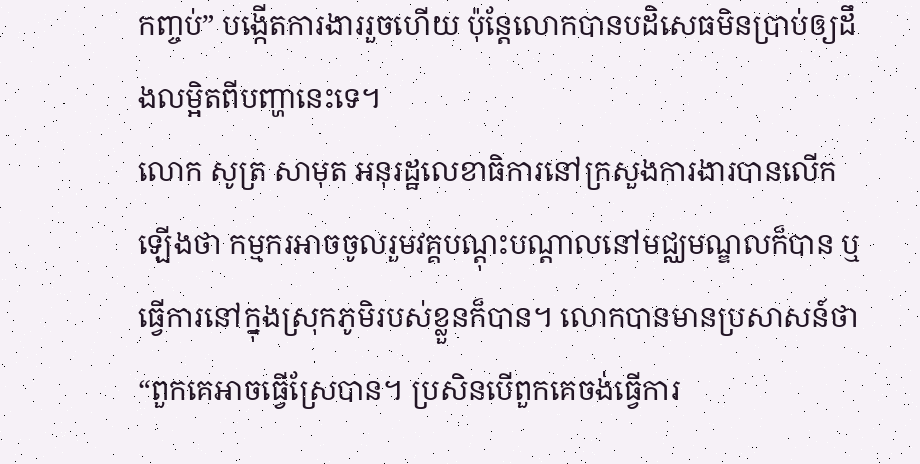កញ្ចប់” បង្កើតការងាររួចហើយ ប៉ុន្តែលោកបានបដិសេធមិនប្រាប់ឲ្យដឹងលម្អិតពីបញ្ហានេះទេ។
លោក សូត្រ សាមុត អនុរដ្ឋលេខាធិការនៅក្រសួងការងារបានលើកឡើងថា កម្មករអាចចូលរួមវគ្គបណ្ដុះបណ្ដាលនៅមជ្ឈមណ្ឌលក៏បាន ឬធ្វើការនៅក្នុងស្រុកភូមិរបស់ខ្លួនក៏បាន។ លោកបានមានប្រសាសន៍ថា “ពួកគេអាចធ្វើស្រែបាន។ ប្រសិនបើពួកគេចង់ធ្វើការ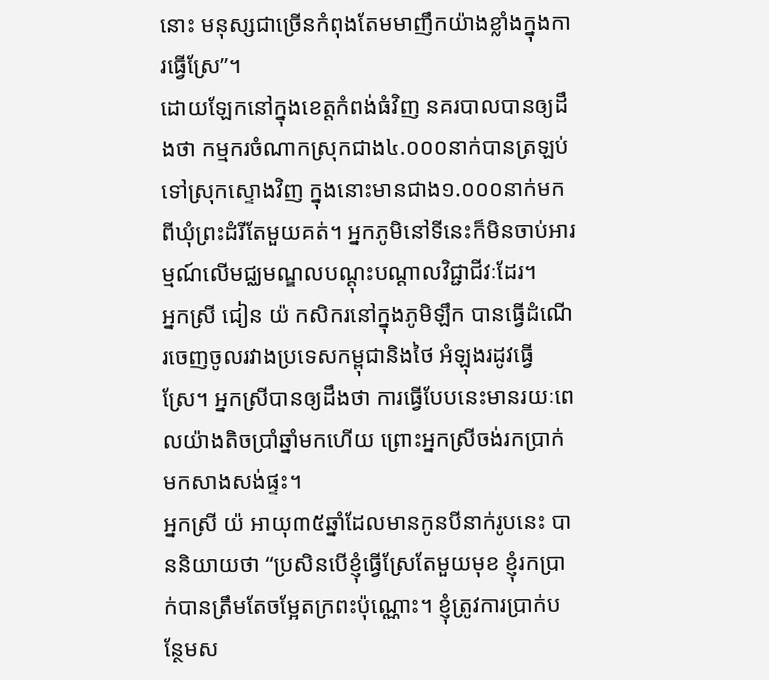នោះ មនុស្សជាច្រើនកំពុងតែមមាញឹកយ៉ាងខ្លាំងក្នុងការធ្វើស្រែ”។
ដោយឡែកនៅក្នុងខេត្តកំពង់ធំវិញ នគរបាលបានឲ្យដឹងថា កម្មករចំណាកស្រុកជាង៤.០០០នាក់បានត្រឡប់ទៅស្រុកស្ទោងវិញ ក្នុងនោះមានជាង១.០០០នាក់មកពីឃុំព្រះដំរីតែមួយគត់។ អ្នកភូមិនៅទីនេះក៏មិនចាប់អារម្មណ៍លើមជ្ឈមណ្ឌលបណ្ដុះបណ្ដាលវិជ្ជាជីវៈដែរ។
អ្នកស្រី ជៀន យ៉ កសិករនៅក្នុងភូមិឡឹក បានធ្វើដំណើរចេញចូលរវាងប្រទេសកម្ពុជានិងថៃ អំឡុងរដូវធ្វើស្រែ។ អ្នកស្រីបានឲ្យដឹងថា ការធ្វើបែបនេះមានរយៈពេលយ៉ាងតិចប្រាំឆ្នាំមកហើយ ព្រោះអ្នកស្រីចង់រកប្រាក់មកសាងសង់ផ្ទះ។
អ្នកស្រី យ៉ អាយុ៣៥ឆ្នាំដែលមានកូនបីនាក់រូបនេះ បាននិយាយថា “ប្រសិនបើខ្ញុំធ្វើស្រែតែមួយមុខ ខ្ញុំរកប្រាក់បានត្រឹមតែចម្អែតក្រពះប៉ុណ្ណោះ។ ខ្ញុំត្រូវការប្រាក់បន្ថែមស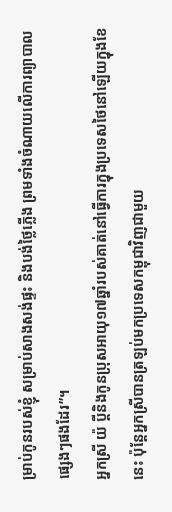ម្រាប់កូនរបស់ខ្ញុំ សម្រាប់សាងសង់ផ្ទះ និងបង់ថ្លៃភ្លើង ព្រមទាំងចំណាយលើការព្យាបាលផ្សេងៗផងដែរ”។
អ្នកស្រី យ៉ ប្ដីនិងកូនប្រុសអាយុ១៧ឆ្នាំរបស់គាត់នៅធ្វើការក្នុងប្រទេសថៃនៅឡើយក្នុងខែនេះ ប៉ុន្តែអ្នកស្រីបានត្រឡប់មកប្រទេសកម្ពុជាវិញជាមួយ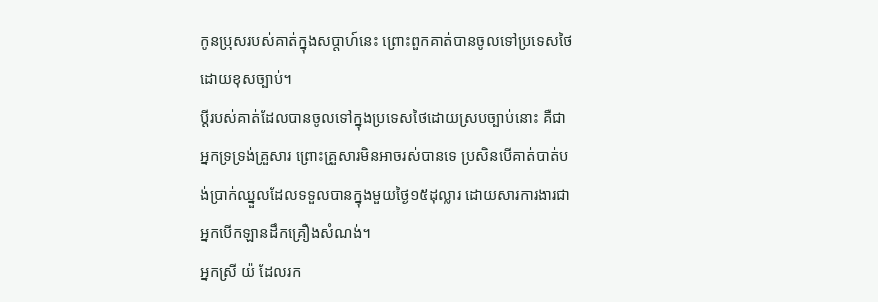កូនប្រុសរបស់គាត់ក្នុងសប្ដាហ៍នេះ ព្រោះពួកគាត់បានចូលទៅប្រទេសថៃដោយខុសច្បាប់។
ប្ដីរបស់គាត់ដែលបានចូលទៅក្នុងប្រទេសថៃដោយស្របច្បាប់នោះ គឺជាអ្នកទ្រទ្រង់គ្រួសារ ព្រោះគ្រួសារមិនអាចរស់បានទេ ប្រសិនបើគាត់បាត់បង់ប្រាក់ឈ្នួលដែលទទួលបានក្នុងមួយថ្ងៃ១៥ដុល្លារ ដោយសារការងារជាអ្នកបើកឡានដឹកគ្រឿងសំណង់។
អ្នកស្រី យ៉ ដែលរក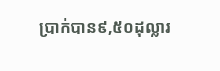ប្រាក់បាន៩,៥០ដុល្លារ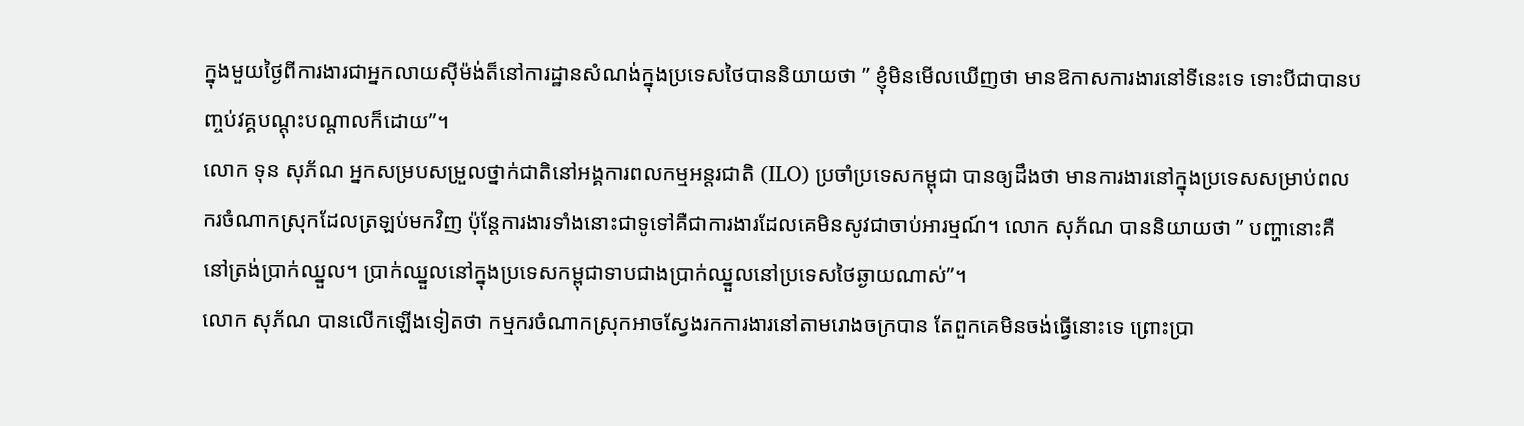ក្នុងមួយថ្ងៃពីការងារជាអ្នកលាយស៊ីម៉ង់ត៏នៅការដ្ឋានសំណង់ក្នុងប្រទេសថៃបាននិយាយថា ” ខ្ញុំមិនមើលឃើញថា មានឱកាសការងារនៅទីនេះទេ ទោះបីជាបានបញ្ចប់វគ្គបណ្ដុះបណ្ដាលក៏ដោយ”។
លោក ទុន សុភ័ណ អ្នកសម្របសម្រួលថ្នាក់ជាតិនៅអង្គការពលកម្មអន្តរជាតិ (ILO) ប្រចាំប្រទេសកម្ពុជា បានឲ្យដឹងថា មានការងារនៅក្នុងប្រទេសសម្រាប់ពលករចំណាកស្រុកដែលត្រឡប់មកវិញ ប៉ុន្តែការងារទាំងនោះជាទូទៅគឺជាការងារដែលគេមិនសូវជាចាប់អារម្មណ៍។ លោក សុភ័ណ បាននិយាយថា ” បញ្ហានោះគឺនៅត្រង់ប្រាក់ឈ្នួល។ ប្រាក់ឈ្នួលនៅក្នុងប្រទេសកម្ពុជាទាបជាងប្រាក់ឈ្នួលនៅប្រទេសថៃឆ្ងាយណាស់”។
លោក សុភ័ណ បានលើកឡើងទៀតថា កម្មករចំណាកស្រុកអាចស្វែងរកការងារនៅតាមរោងចក្របាន តែពួកគេមិនចង់ធ្វើនោះទេ ព្រោះប្រា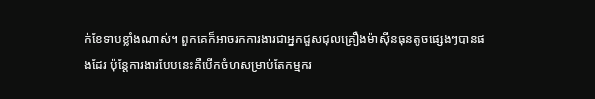ក់ខែទាបខ្លាំងណាស់។ ពួកគេក៏អាចរកការងារជាអ្នកជួសជុលគ្រឿងម៉ាស៊ីនធុនតូចផ្សេងៗបានផងដែរ ប៉ុន្តែការងារបែបនេះគឺបើកចំហសម្រាប់តែកម្មករ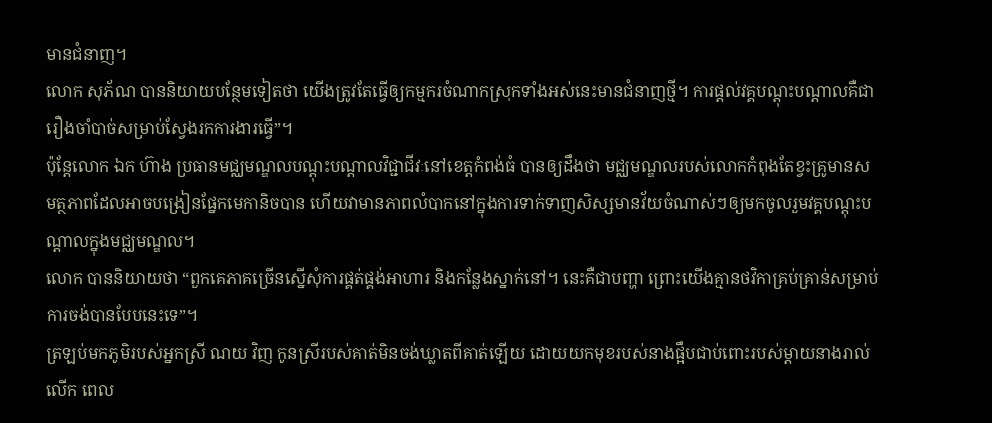មានជំនាញ។
លោក សុភ័ណ បាននិយាយបន្ថែមទៀតថា យើងត្រូវតែធ្វើឲ្យកម្មករចំណាកស្រុកទាំងអស់នេះមានជំនាញថ្មី។ ការផ្ដល់វគ្គបណ្ដុះបណ្ដាលគឺជារឿងចាំបាច់សម្រាប់ស្វែងរកការងារធ្វើ”។
ប៉ុន្តែលោក ឯក ហ៊ាង ប្រធានមជ្ឈមណ្ឌលបណ្ដុះបណ្ដាលវិជ្ជាជីវៈនៅខេត្តកំពង់ធំ បានឲ្យដឹងថា មជ្ឈមណ្ឌលរបស់លោកកំពុងតែខ្វះគ្រូមានសមត្ថភាពដែលអាចបង្រៀនផ្នែកមេកានិចបាន ហើយវាមានភាពលំបាកនៅក្នុងការទាក់ទាញសិស្សមានវ័យចំណាស់ៗឲ្យមកចូលរួមវគ្គបណ្តុះបណ្តាលក្នុងមជ្ឈមណ្ឌល។
លោក បាននិយាយថា “ពួកគេភាគច្រើនស្នើសុំការផ្គត់ផ្គង់អាហារ និងកន្លែងស្នាក់នៅ។ នេះគឺជាបញ្ហា ព្រោះយើងគ្មានថវិកាគ្រប់គ្រាន់សម្រាប់ការចង់បានបែបនេះទេ”។
ត្រឡប់មកភូមិរបស់អ្នកស្រី ណយ វិញ កូនស្រីរបស់គាត់មិនចង់ឃ្លាតពីគាត់ឡើយ ដោយយកមុខរបស់នាងផ្អឹបជាប់ពោះរបស់ម្ដាយនាងរាល់លើក ពេល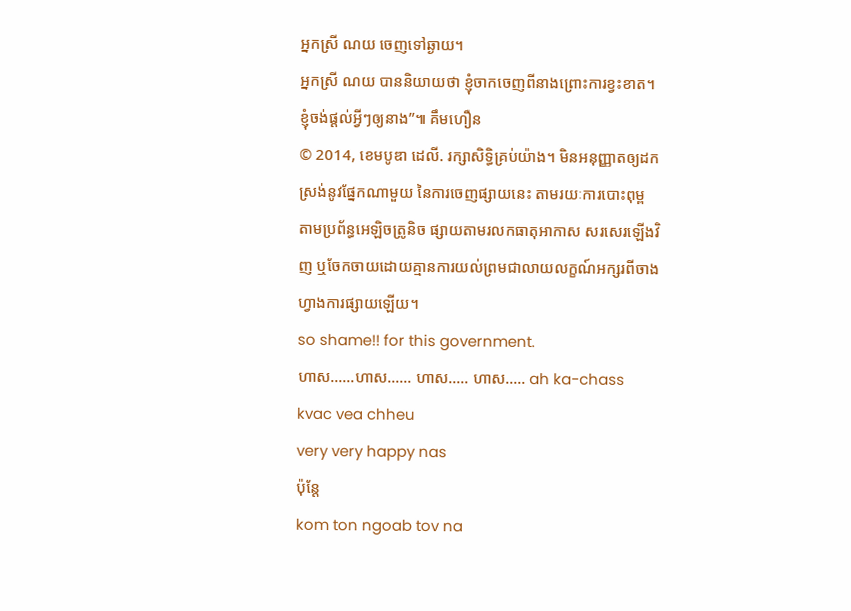អ្នកស្រី ណយ ចេញទៅឆ្ងាយ។
អ្នកស្រី ណយ បាននិយាយថា ខ្ញុំចាកចេញពីនាងព្រោះការខ្វះខាត។ ខ្ញុំចង់ផ្ដល់អ្វីៗឲ្យនាង”៕ គឹមហឿន
© 2014, ខេមបូឌា ដេលី. រក្សាសិទ្ធិគ្រប់យ៉ាង។ មិនអនុញ្ញាតឲ្យដកស្រង់នូវផ្នែកណាមួយ នៃការចេញផ្សាយនេះ តាមរយៈការបោះពុម្ព តាមប្រព័ន្ធអេឡិចត្រូនិច ផ្សាយតាមរលកធាតុអាកាស សរសេរឡើងវិញ ឬចែកចាយដោយគ្មានការយល់ព្រមជាលាយលក្ខណ៍អក្សរពីចាងហ្វាងការផ្សាយឡើយ។
so shame!! for this government.
ហាស……ហាស…… ហាស….. ហាស….. ah ka-chass kvac vea chheu
very very happy nas
ប៉ុន្តែ
kom ton ngoab tov na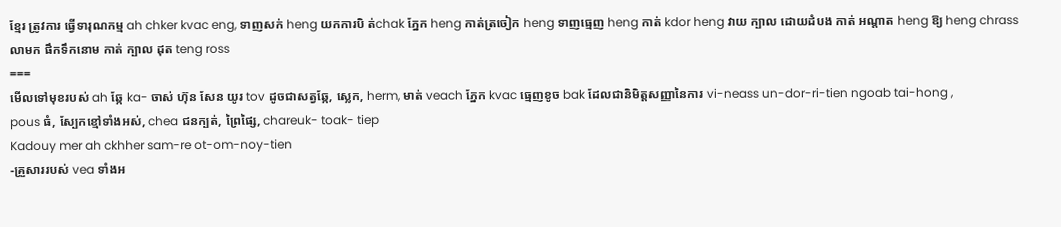ខ្មែរ ត្រូវការ ធ្វើទារុណកម្ម ah chker kvac eng, ទាញសក់ heng យកការបិ ត់chak ភ្នែក heng កាត់ត្រចៀក heng ទាញធ្មេញ heng កាត់ kdor heng វាយ ក្បាល ដោយដំបង កាត់ អណ្តាត heng ឱ្យ heng chrass លាមក ផឹកទឹកនោម កាត់ ក្បាល ដុត teng ross
===
មើលទៅមុខរបស់ ah ឆ្កែ ka- ចាស់ ហ៊ុន សែន យូរ tov ដូចជាសត្វឆ្កែ, ស្លេក, herm, មាត់ veach ភ្នែក kvac ធ្មេញខូច bak ដែលជានិមិត្តសញ្ញានៃការ vi-neass un-dor-ri-tien ngoab tai-hong ,
pous ធំ, ស្បែកខ្មៅទាំងអស់, chea ជនក្បត់, ព្រៃផ្សៃ, chareuk- toak- tiep
Kadouy mer ah ckhher sam-re ot-om-noy-tien
-គ្រួសាររបស់ vea ទាំងអ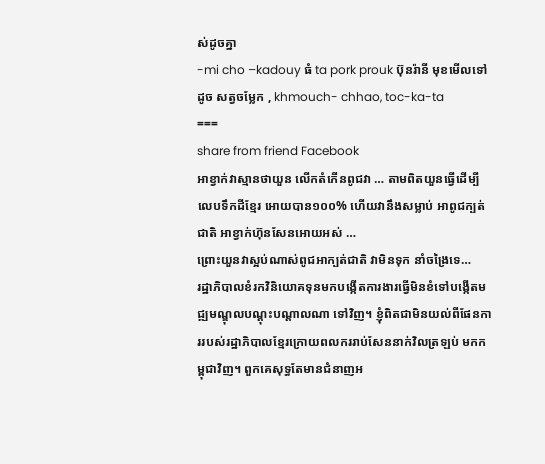ស់ដូចគ្នា
-mi cho –kadouy ធំ ta pork prouk ប៊ុនរ៉ានី មុខមើលទៅដូច សត្វចម្លែក , khmouch- chhao, toc-ka-ta
===
share from friend Facebook
អាខ្វាក់វាស្មានថាយួន លើកតំកើនពូជវា … តាមពិតយួនធ្វើដើម្បី លេបទឹកដីខ្មែរ អោយបាន១០០% ហើយវានឹងសម្លាប់ អាពូជក្បត់ជាតិ អាខ្វាក់ហ៊ុនសែនអោយអស់ …
ព្រោះយួនវាស្អប់ណាស់ពូជអាក្បត់ជាតិ វាមិនទុក នាំចង្រៃទេ…
រដ្ឋាភិបាលខំរកវិនិយោគទុនមកបង្កើតការងារធ្វើមិនខំទៅបង្កើតមជ្ឍមណ្ឌុលបណ្តុះបណ្តាលណា ទៅវិញ។ ខ្ញុំពិតជាមិនយល់ពីផែនការរបស់រដ្ឋាភិបាលខ្មែរក្រោយពលកររាប់សែននាក់វិលត្រឡប់ មកកម្ពុជាវិញ។ ពួកគេសុទ្ធតែមានជំនាញអ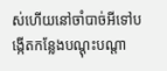ស់ហើយនៅចាំបាច់អីទៅបង្កើតកន្លែងបណ្តុះបណ្តា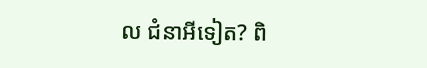ល ជំនាអីទៀត? ពិ